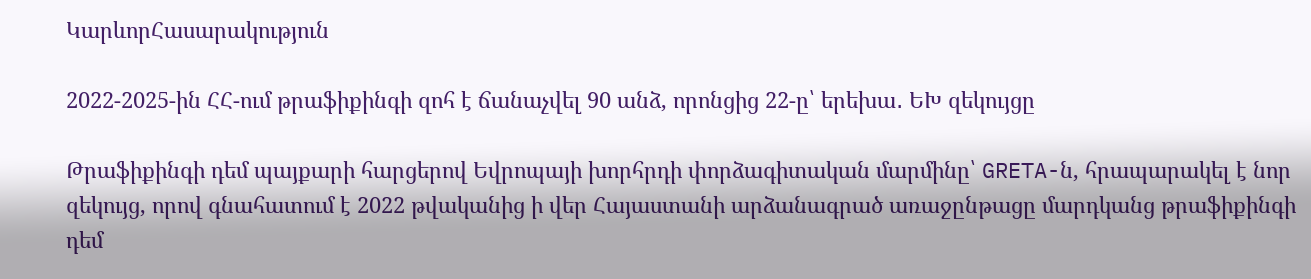ԿարևորՀասարակություն

2022-2025-ին ՀՀ-ում թրաֆիքինգի զոհ է ճանաչվել 90 անձ, որոնցից 22-ը՝ երեխա․ ԵԽ զեկույցը

Թրաֆիքինգի դեմ պայքարի հարցերով Եվրոպայի խորհրդի փորձագիտական մարմինը՝ GRETA-ն, հրապարակել է նոր զեկույց, որով գնահատում է 2022 թվականից ի վեր Հայաստանի արձանագրած առաջընթացը մարդկանց թրաֆիքինգի դեմ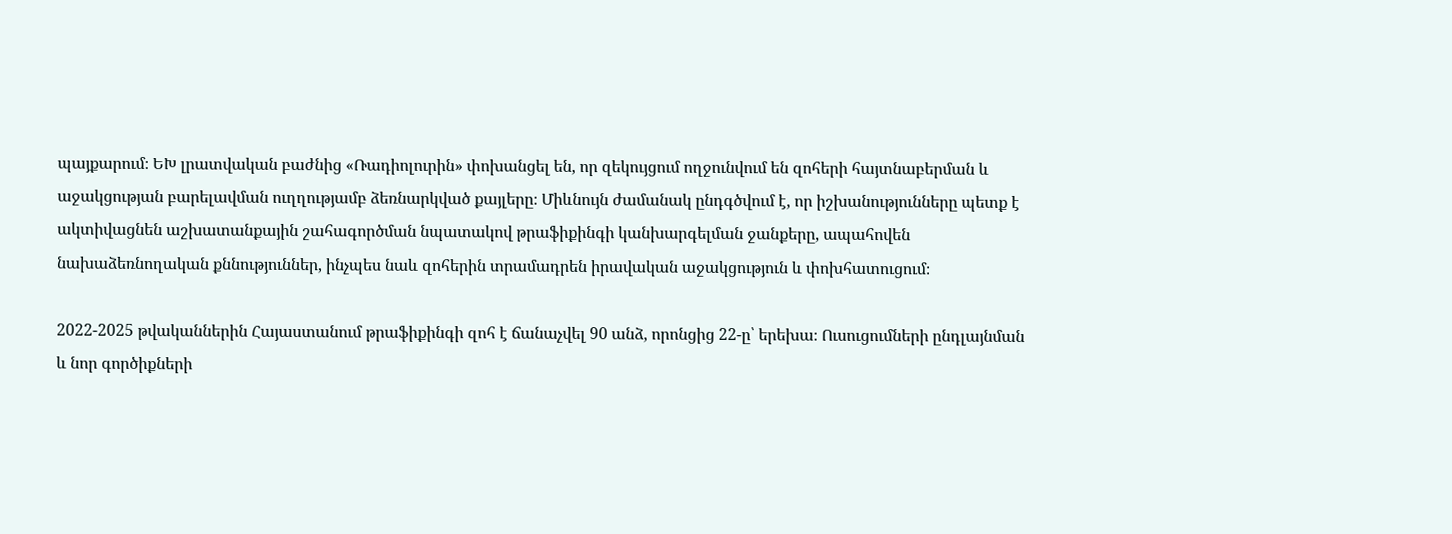պայքարում։ ԵԽ լրատվական բաժնից «Ռադիոլուրին» փոխանցել են, որ զեկույցում ողջունվում են զոհերի հայտնաբերման և աջակցության բարելավման ուղղությամբ ձեռնարկված քայլերը։ Միևնույն ժամանակ ընդգծվում է, որ իշխանությունները պետք է ակտիվացնեն աշխատանքային շահագործման նպատակով թրաֆիքինգի կանխարգելման ջանքերը, ապահովեն նախաձեռնողական քննություններ, ինչպես նաև զոհերին տրամադրեն իրավական աջակցություն և փոխհատուցում։

2022-2025 թվականներին Հայաստանում թրաֆիքինգի զոհ է ճանաչվել 90 անձ, որոնցից 22-ը՝ երեխա։ Ուսուցումների ընդլայնման և նոր գործիքների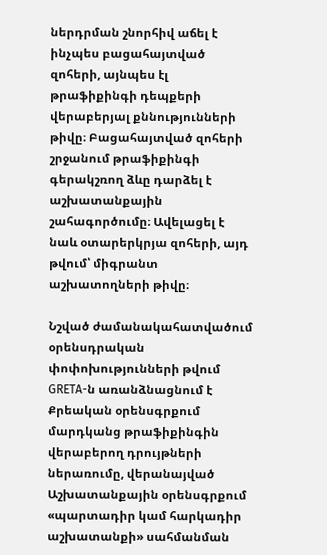ներդրման շնորհիվ աճել է ինչպես բացահայտված զոհերի, այնպես էլ  թրաֆիքինգի դեպքերի վերաբերյալ քննությունների թիվը։ Բացահայտված զոհերի շրջանում թրաֆիքինգի գերակշռող ձևը դարձել է աշխատանքային շահագործումը։ Ավելացել է նաև օտարերկրյա զոհերի, այդ թվում՝ միգրանտ աշխատողների թիվը։

Նշված ժամանակահատվածում օրենսդրական փոփոխությունների թվում GRETA-ն առանձնացնում է  Քրեական օրենսգրքում մարդկանց թրաֆիքինգին վերաբերող դրույթների ներառումը, վերանայված Աշխատանքային օրենսգրքում «պարտադիր կամ հարկադիր աշխատանքի» սահմանման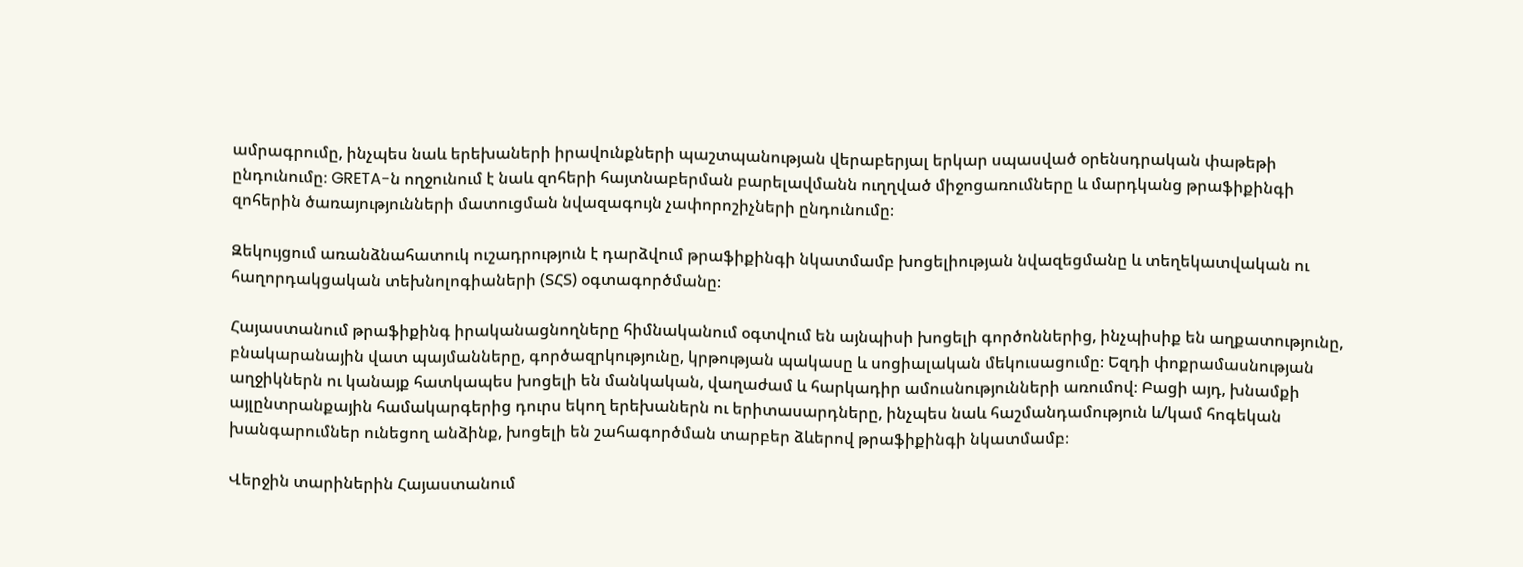ամրագրումը, ինչպես նաև երեխաների իրավունքների պաշտպանության վերաբերյալ երկար սպասված օրենսդրական փաթեթի ընդունումը։ GRETA-ն ողջունում է նաև զոհերի հայտնաբերման բարելավմանն ուղղված միջոցառումները և մարդկանց թրաֆիքինգի զոհերին ծառայությունների մատուցման նվազագույն չափորոշիչների ընդունումը։

Զեկույցում առանձնահատուկ ուշադրություն է դարձվում թրաֆիքինգի նկատմամբ խոցելիության նվազեցմանը և տեղեկատվական ու հաղորդակցական տեխնոլոգիաների (ՏՀՏ) օգտագործմանը։

Հայաստանում թրաֆիքինգ իրականացնողները հիմնականում օգտվում են այնպիսի խոցելի գործոններից, ինչպիսիք են աղքատությունը, բնակարանային վատ պայմանները, գործազրկությունը, կրթության պակասը և սոցիալական մեկուսացումը։ Եզդի փոքրամասնության աղջիկներն ու կանայք հատկապես խոցելի են մանկական, վաղաժամ և հարկադիր ամուսնությունների առումով։ Բացի այդ, խնամքի այլընտրանքային համակարգերից դուրս եկող երեխաներն ու երիտասարդները, ինչպես նաև հաշմանդամություն և/կամ հոգեկան խանգարումներ ունեցող անձինք, խոցելի են շահագործման տարբեր ձևերով թրաֆիքինգի նկատմամբ։

Վերջին տարիներին Հայաստանում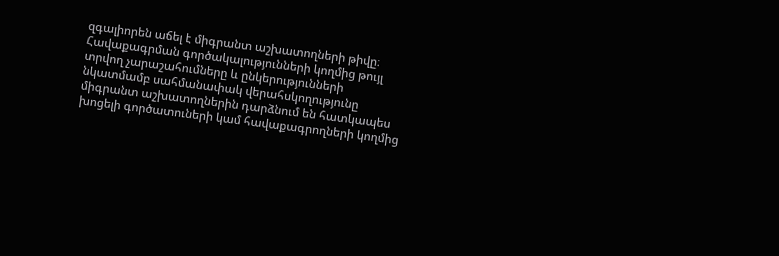զգալիորեն աճել է միգրանտ աշխատողների թիվը։ Հավաքագրման գործակալությունների կողմից թույլ տրվող չարաշահումները և ընկերությունների նկատմամբ սահմանափակ վերահսկողությունը միգրանտ աշխատողներին դարձնում են հատկապես խոցելի գործատուների կամ հավաքագրողների կողմից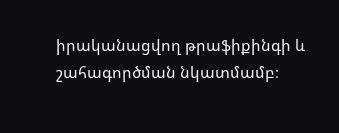իրականացվող թրաֆիքինգի և շահագործման նկատմամբ։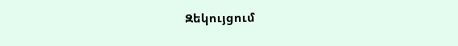Զեկույցում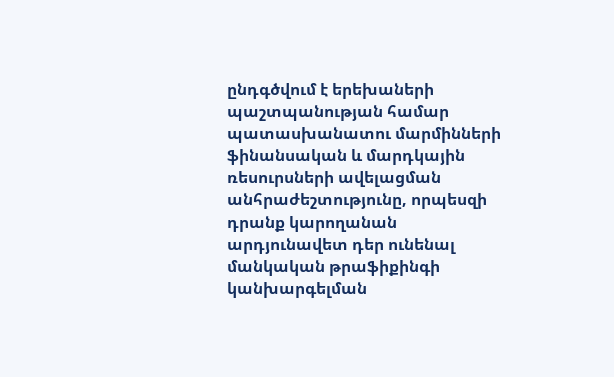ընդգծվում է երեխաների պաշտպանության համար պատասխանատու մարմինների ֆինանսական և մարդկային ռեսուրսների ավելացման անհրաժեշտությունը, որպեսզի դրանք կարողանան արդյունավետ դեր ունենալ մանկական թրաֆիքինգի կանխարգելման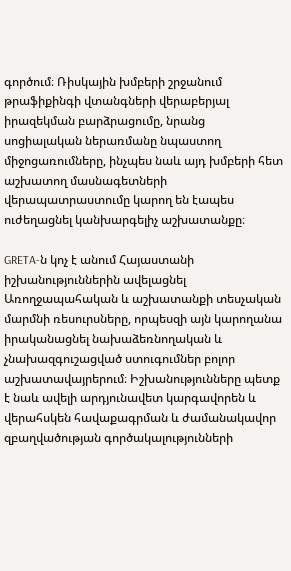գործում։ Ռիսկային խմբերի շրջանում թրաֆիքինգի վտանգների վերաբերյալ իրազեկման բարձրացումը, նրանց սոցիալական ներառմանը նպաստող միջոցառումները, ինչպես նաև այդ խմբերի հետ աշխատող մասնագետների վերապատրաստումը կարող են էապես ուժեղացնել կանխարգելիչ աշխատանքը։

GRETA-ն կոչ է անում Հայաստանի իշխանություններին ավելացնել Առողջապահական և աշխատանքի տեսչական մարմնի ռեսուրսները, որպեսզի այն կարողանա իրականացնել նախաձեռնողական և չնախազգուշացված ստուգումներ բոլոր աշխատավայրերում։ Իշխանությունները պետք է նաև ավելի արդյունավետ կարգավորեն և վերահսկեն հավաքագրման և ժամանակավոր զբաղվածության գործակալությունների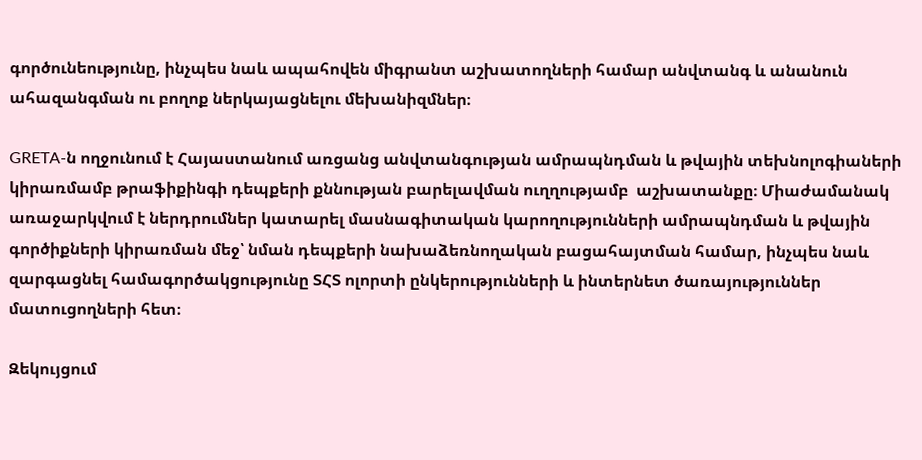գործունեությունը, ինչպես նաև ապահովեն միգրանտ աշխատողների համար անվտանգ և անանուն ահազանգման ու բողոք ներկայացնելու մեխանիզմներ։

GRETA-ն ողջունում է Հայաստանում առցանց անվտանգության ամրապնդման և թվային տեխնոլոգիաների կիրառմամբ թրաֆիքինգի դեպքերի քննության բարելավման ուղղությամբ  աշխատանքը։ Միաժամանակ առաջարկվում է ներդրումներ կատարել մասնագիտական կարողությունների ամրապնդման և թվային գործիքների կիրառման մեջ՝ նման դեպքերի նախաձեռնողական բացահայտման համար, ինչպես նաև զարգացնել համագործակցությունը ՏՀՏ ոլորտի ընկերությունների և ինտերնետ ծառայություններ մատուցողների հետ։

Զեկույցում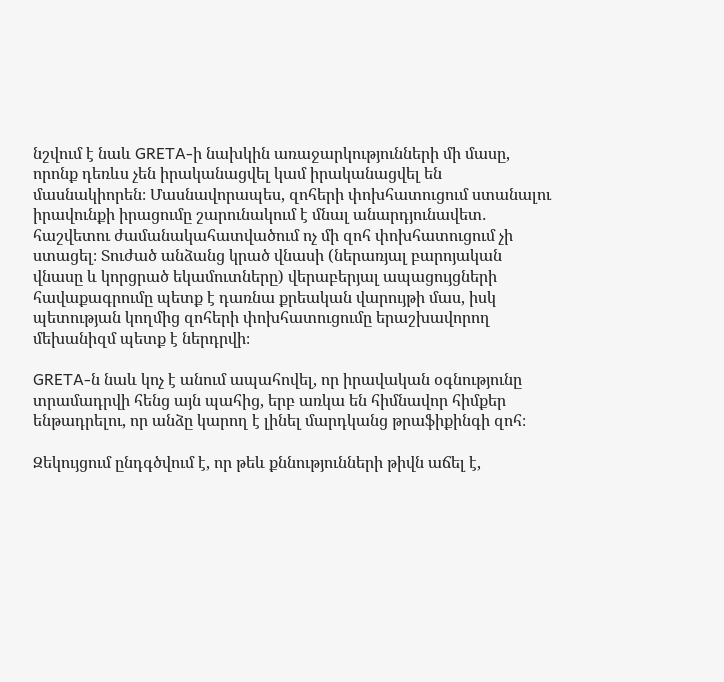նշվում է նաև GRETA-ի նախկին առաջարկությունների մի մասը, որոնք դեռևս չեն իրականացվել կամ իրականացվել են մասնակիորեն։ Մասնավորապես, զոհերի փոխհատուցում ստանալու իրավունքի իրացումը շարունակում է մնալ անարդյունավետ․ հաշվետու ժամանակահատվածում ոչ մի զոհ փոխհատուցում չի ստացել։ Տուժած անձանց կրած վնասի (ներառյալ բարոյական վնասը և կորցրած եկամուտները) վերաբերյալ ապացույցների հավաքագրումը պետք է դառնա քրեական վարույթի մաս, իսկ պետության կողմից զոհերի փոխհատուցումը երաշխավորող մեխանիզմ պետք է ներդրվի։

GRETA-ն նաև կոչ է անում ապահովել, որ իրավական օգնությունը տրամադրվի հենց այն պահից, երբ առկա են հիմնավոր հիմքեր ենթադրելու, որ անձը կարող է լինել մարդկանց թրաֆիքինգի զոհ։

Զեկույցում ընդգծվում է, որ թեև քննությունների թիվն աճել է,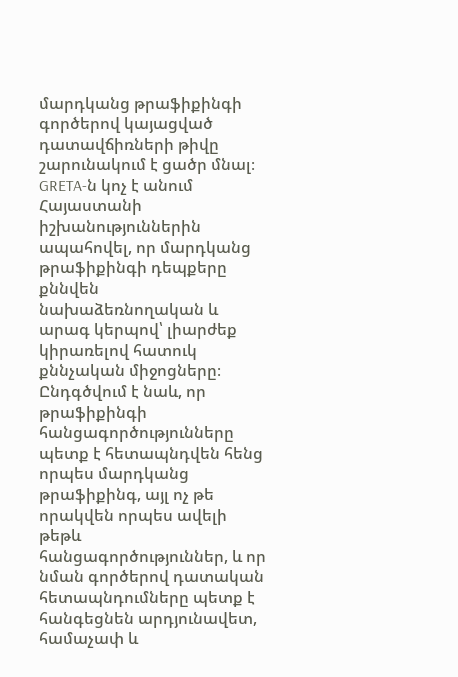մարդկանց թրաֆիքինգի գործերով կայացված դատավճիռների թիվը շարունակում է ցածր մնալ։ GRETA-ն կոչ է անում Հայաստանի իշխանություններին ապահովել, որ մարդկանց թրաֆիքինգի դեպքերը քննվեն նախաձեռնողական և արագ կերպով՝ լիարժեք կիրառելով հատուկ քննչական միջոցները։ Ընդգծվում է նաև, որ թրաֆիքինգի հանցագործությունները պետք է հետապնդվեն հենց որպես մարդկանց թրաֆիքինգ, այլ ոչ թե որակվեն որպես ավելի թեթև հանցագործություններ, և որ նման գործերով դատական հետապնդումները պետք է հանգեցնեն արդյունավետ, համաչափ և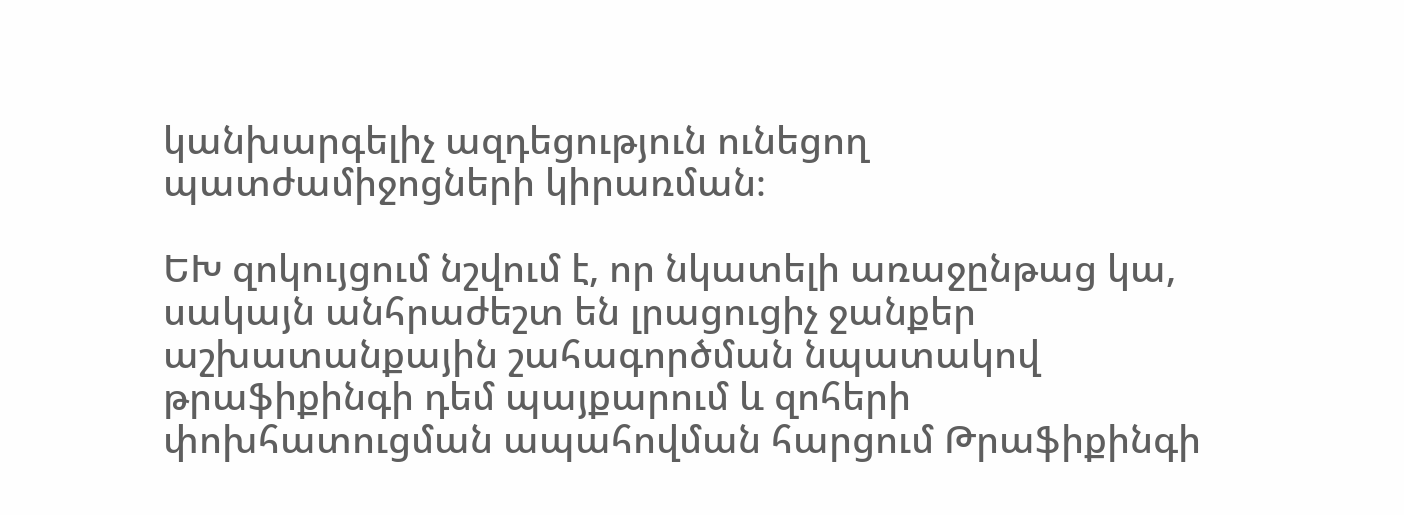կանխարգելիչ ազդեցություն ունեցող պատժամիջոցների կիրառման։

ԵԽ զոկույցում նշվում է, որ նկատելի առաջընթաց կա, սակայն անհրաժեշտ են լրացուցիչ ջանքեր աշխատանքային շահագործման նպատակով թրաֆիքինգի դեմ պայքարում և զոհերի փոխհատուցման ապահովման հարցում Թրաֆիքինգի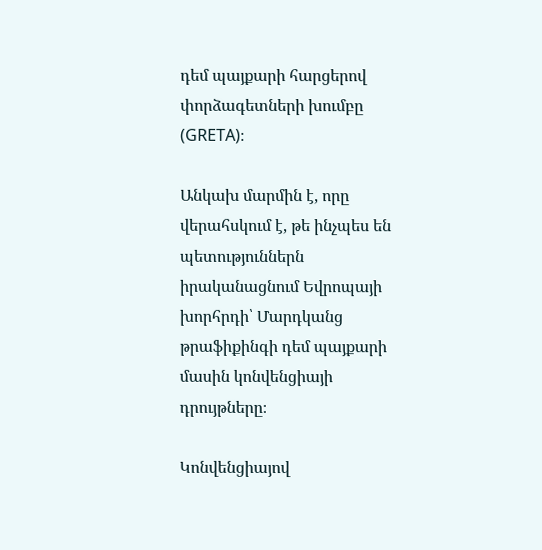դեմ պայքարի հարցերով փորձագետների խումբը (GRETA)։

Անկախ մարմին է, որը վերահսկում է, թե ինչպես են պետություններն իրականացնում Եվրոպայի խորհրդի՝ Մարդկանց թրաֆիքինգի դեմ պայքարի մասին կոնվենցիայի դրույթները։

Կոնվենցիայով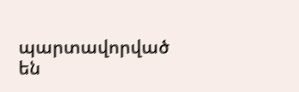պարտավորված են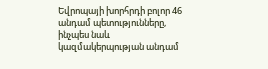Եվրոպայի խորհրդի բոլոր 46 անդամ պետությունները, ինչպես նաև կազմակերպության անդամ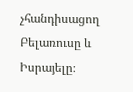չհանդիսացող Բելառուսը և Իսրայելը։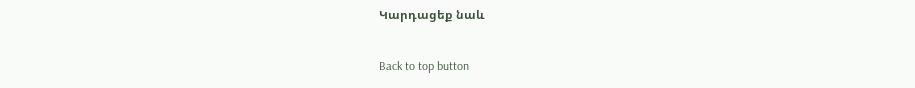Կարդացեք նաև

Back to top button